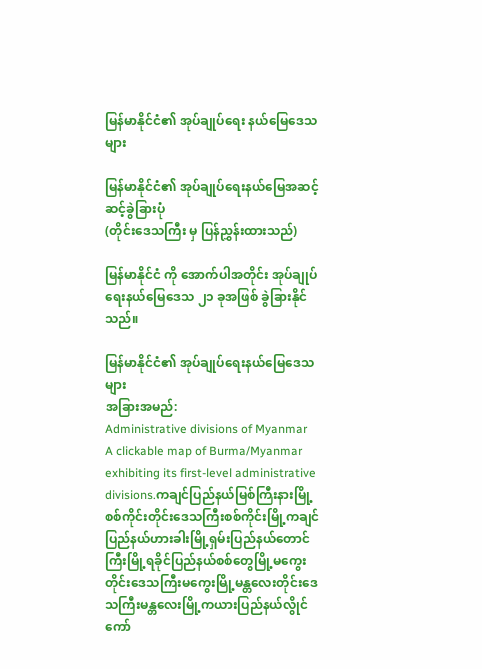မြန်မာနိုင်ငံ၏ အုပ်ချုပ်ရေး နယ်မြေဒေသများ

မြန်မာနိုင်ငံ၏ အုပ်ချုပ်ရေးနယ်မြေအဆင့်ဆင့်ခွဲခြားပုံ
(တိုင်းဒေသကြီး မှ ပြန်ညွှန်းထားသည်)

မြန်မာနိုင်ငံ ကို အောက်ပါအတိုင်း အုပ်ချုပ်ရေးနယ်မြေဒေသ ၂၁ ခုအဖြစ် ခွဲခြားနိုင်သည်။

မြန်မာနိုင်ငံ၏ အုပ်ချုပ်ရေးနယ်မြေဒေသများ
အခြားအမည်:
Administrative divisions of Myanmar
A clickable map of Burma/Myanmar exhibiting its first-level administrative divisions.ကချင်ပြည်နယ်မြစ်ကြီးနားမြို့စစ်ကိုင်းတိုင်းဒေသကြီးစစ်ကိုင်းမြို့ကချင်ပြည်နယ်ဟားခါးမြို့ရှမ်းပြည်နယ်တောင်ကြီးမြို့ရခိုင်ပြည်နယ်စစ်တွေမြို့မကွေးတိုင်းဒေသကြီးမကွေးမြို့မန္တလေးတိုင်းဒေသကြီးမန္တလေးမြို့ကယားပြည်နယ်လွိုင်ကော်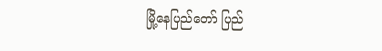မြို့နေပြည်တော် ပြည်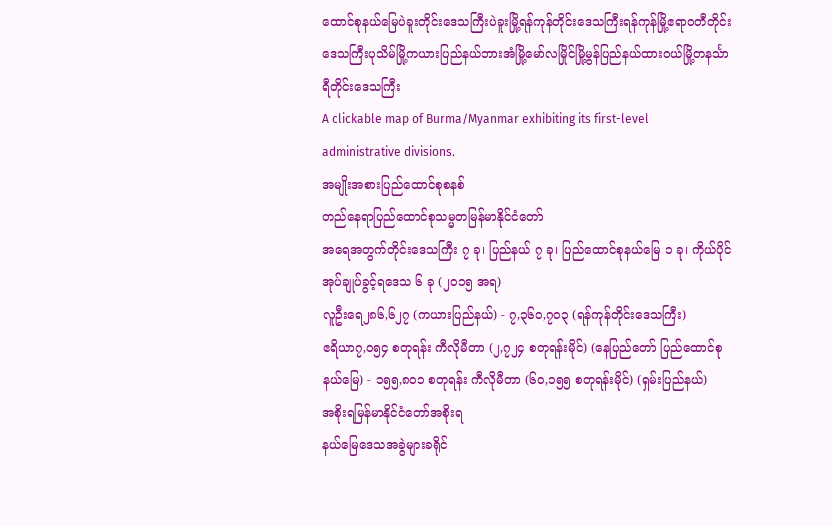ထောင်စုနယ်မြေပဲခူးတိုင်းဒေသကြီးပဲခူးမြို့ရန်ကုန်တိုင်းဒေသကြီးရန်ကုန်မြို့ဧရာဝတီတိုင်းဒေသကြီးပုသိမ်မြို့ကယားပြည်နယ်ဘားအံမြို့မော်လမြိုင်မြို့မွန်ပြည်နယ်ထားဝယ်မြို့တနင်္သာရီတိုင်းဒေသကြီး
A clickable map of Burma/Myanmar exhibiting its first-level administrative divisions.
အမျိုးအစားပြည်ထောင်စုစနစ်
တည်နေရာပြည်ထောင်စုသမ္မတမြန်မာနိုင်ငံတော်
အရေအတွက်တိုင်းဒေသကြီး ၇ ခု၊ ပြည်နယ် ၇ ခု၊ ပြည်ထောင်စုနယ်မြေ ၁ ခု၊ ကိုယ်ပိုင်အုပ်ချုပ်ခွင့်ရဒေသ ၆ ခု (၂၀၁၅ အရ)
လူဦးရေ၂၈၆,၆၂၇ (ကယားပြည်နယ်) - ၇,၃၆၀,၇၀၃ (ရန်ကုန်တိုင်းဒေသကြီး)
ဧရိယာ၇,၀၅၄ စတုရန်း ကီလိုမီတာ (၂,၇၂၄ စတုရန်းမိုင်) (နေပြည်တော် ပြည်ထောင်စုနယ်မြေ) - ၁၅၅,၈၀၁ စတုရန်း ကီလိုမီတာ (၆၀,၁၅၅ စတုရန်းမိုင်) (ရှမ်းပြည်နယ်)
အစိုးရမြန်မာနိုင်ငံတော်အစိုးရ
နယ်မြေဒေသအခွဲများခရိုင်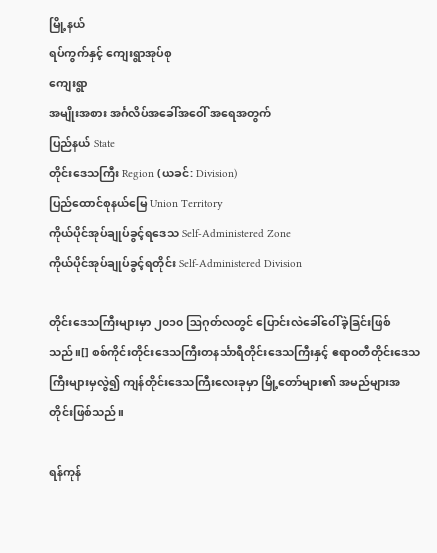မြို့နယ်
ရပ်ကွက်နှင့် ကျေးရွာအုပ်စု
ကျေးရွာ
အမျိုးအစား အင်္ဂလိပ်အခေါ်အဝေါ် အရေအတွက်
ပြည်နယ် State
တိုင်းဒေသကြီး Region (ယခင်: Division)
ပြည်ထောင်စုနယ်မြေ Union Territory
ကိုယ်ပိုင်အုပ်ချုပ်ခွင့်ရဒေသ Self-Administered Zone
ကိုယ်ပိုင်အုပ်ချုပ်ခွင့်ရတိုင်း Self-Administered Division

တိုင်းဒေသကြီးများမှာ ၂၀၁၀ ဩဂုတ်လတွင် ပြောင်းလဲခေါ်ဝေါ်ခဲ့ခြင်းဖြစ်သည်။[] စစ်ကိုင်းတိုင်းဒေသကြီးတနင်္သာရီတိုင်းဒေသကြီးနှင့် ဧရာဝတီတိုင်းဒေသကြီးများမှလွဲ၍ ကျန်တိုင်းဒေသကြီးလေးခုမှာ မြို့တော်များ၏ အမည်များအတိုင်းဖြစ်သည်။

ရန်ကုန်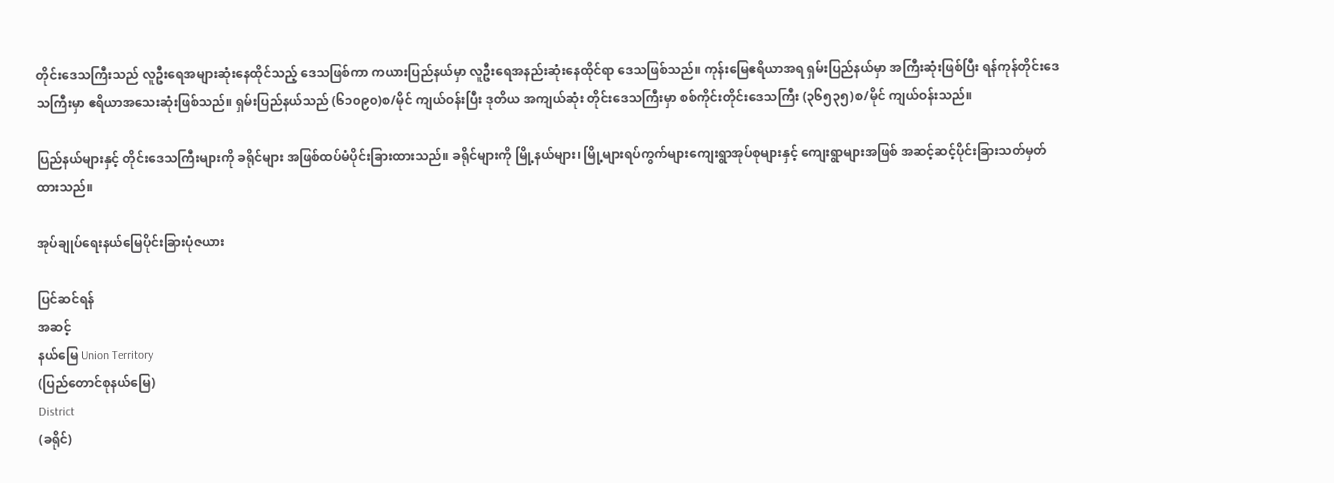တိုင်းဒေသကြီးသည် လူဦးရေအများဆုံးနေထိုင်သည့် ဒေသဖြစ်ကာ ကယားပြည်နယ်မှာ လူဦးရေအနည်းဆုံးနေထိုင်ရာ ဒေသဖြစ်သည်။ ကုန်းမြေဧရိယာအရ ရှမ်းပြည်နယ်မှာ အကြီးဆုံးဖြစ်ပြီး ရန်ကုန်တိုင်းဒေသကြီးမှာ ဧရိယာအသေးဆုံးဖြစ်သည်။ ရှမ်းပြည်နယ်သည် (၆၁၀၉၀)စ/မိုင် ကျယ်ဝန်းပြီး ဒုတိယ အကျယ်ဆုံး တိုင်းဒေသကြီးမှာ စစ်ကိုင်းတိုင်းဒေသကြီး (၃၆၅၃၅)စ/မိုင် ကျယ်ဝန်းသည်။

ပြည်နယ်များနှင့် တိုင်းဒေသကြီးများကို ခရိုင်များ အဖြစ်ထပ်မံပိုင်းခြားထားသည်။ ခရိုင်များကို မြို့နယ်များ၊ မြို့များရပ်ကွက်များကျေးရွာအုပ်စုများနှင့် ကျေးရွာများအဖြစ် အဆင့်ဆင့်ပိုင်းခြားသတ်မှတ်ထားသည်။

အုပ်ချုပ်ရေးနယ်မြေပိုင်းခြားပုံဇယား

ပြင်ဆင်ရန်
အဆင့်
နယ်မြေ Union Territory
(ပြည်တောင်စုနယ်မြေ)
District
(ခရိုင်)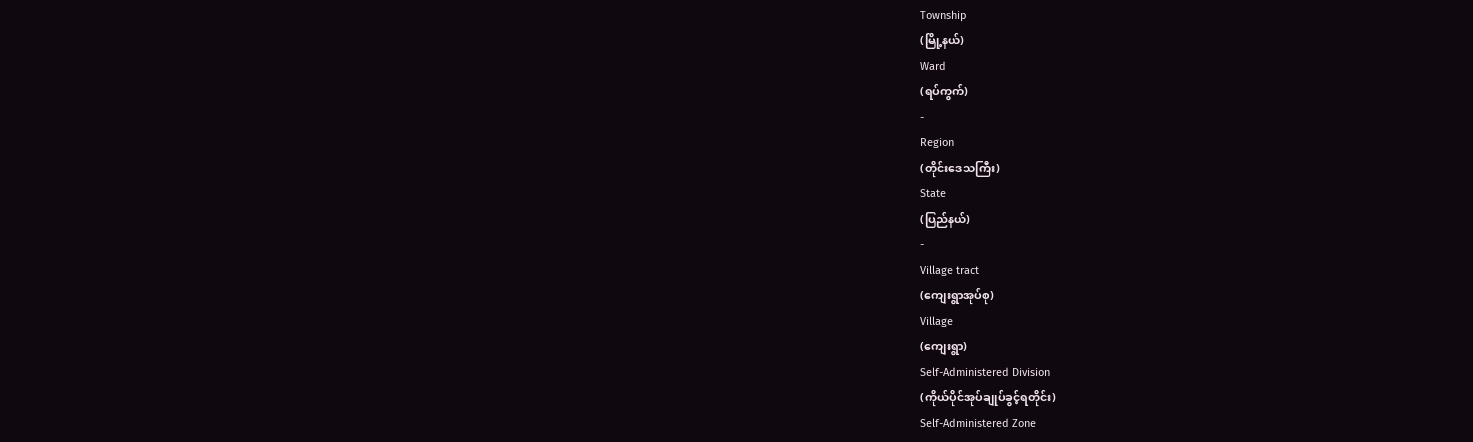Township
(မြို့နယ်)
Ward
(ရပ်ကွက်)
-
Region
(တိုင်းဒေသကြီး)
State
(ပြည်နယ်)
-
Village tract
(ကျေးရွာအုပ်စု)
Village
(ကျေးရွာ)
Self-Administered Division
(ကိုယ်ပိုင်အုပ်ချုပ်ခွင့်ရတိုင်း)
Self-Administered Zone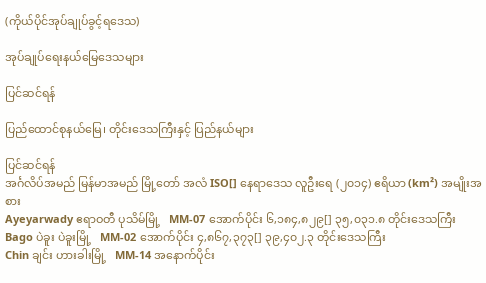(ကိုယ်ပိုင်အုပ်ချုပ်ခွင့်ရဒေသ)

အုပ်ချုပ်ရေးနယ်မြေဒေသများ

ပြင်ဆင်ရန်

ပြည်ထောင်စုနယ်မြေ၊ တိုင်းဒေသကြီးနှင့် ပြည်နယ်များ

ပြင်ဆင်ရန်
အင်္ဂလိပ်အမည် မြန်မာအမည် မြို့တော် အလံ ISO[] နေရာဒေသ လူဦးရေ (၂၀၁၄) ဧရိယာ (km²) အမျိုးအစား
Ayeyarwady ဧရာဝတီ ပုသိမ်မြို့   MM-07 အောက်ပိုင်း ၆,၁၈၄,၈၂၉[] ၃၅,၀၃၁.၈ တိုင်းဒေသကြီး
Bago ပဲခူး ပဲခူးမြို့   MM-02 အောက်ပိုင်း ၄,၈၆၇,၃၇၃[] ၃၉,၄၀၂.၃ တိုင်းဒေသကြီး
Chin ချင်း ဟားခါးမြို့   MM-14 အနောက်ပိုင်း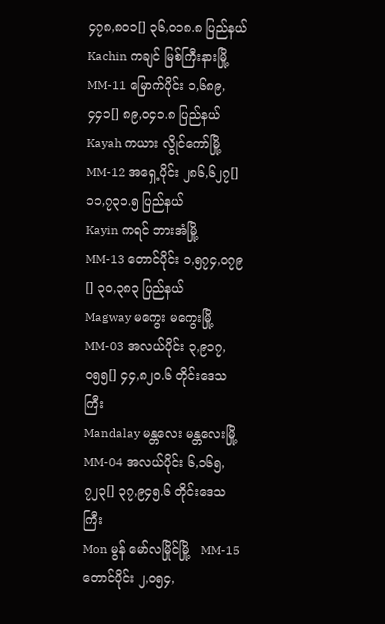၄၇၈,၈၀၁[] ၃၆,၀၁၈.၈ ပြည်နယ်
Kachin ကချင် မြစ်ကြီးနားမြို့   MM-11 မြောက်ပိုင်း ၁,၆၈၉,၄၄၁[] ၈၉,၀၄၁.၈ ပြည်နယ်
Kayah ကယား လွိုင်ကော်မြို့   MM-12 အရှေ့ပိုင်း ၂၈၆,၆၂၇[] ၁၁,၇၃၁.၅ ပြည်နယ်
Kayin ကရင် ဘားအံမြို့   MM-13 တောင်ပိုင်း ၁,၅၇၄,၀၇၉[] ၃၀,၃၈၃ ပြည်နယ်
Magway မကွေး မကွေးမြို့   MM-03 အလယ်ပိုင်း ၃,၉၁၇,၀၅၅[] ၄၄,၈၂၀.၆ တိုင်းဒေသကြီး
Mandalay မန္တလေး မန္တလေးမြို့   MM-04 အလယ်ပိုင်း ၆,၁၆၅,၇၂၃[] ၃၇,၉၄၅.၆ တိုင်းဒေသကြီး
Mon မွန် မော်လမြိုင်မြို့   MM-15 တောင်ပိုင်း ၂,၀၅၄,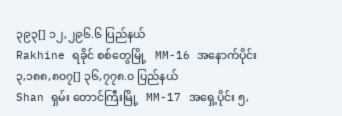၃၉၃[] ၁၂,၂၉၆.၆ ပြည်နယ်
Rakhine ရခိုင် စစ်တွေမြို့   MM-16 အနောက်ပိုင်း ၃,၁၈၈,၈၀၇[] ၃၆,၇၇၈.၀ ပြည်နယ်
Shan ရှမ်း တောင်ကြီးမြို့   MM-17 အရှေ့ပိုင်း ၅,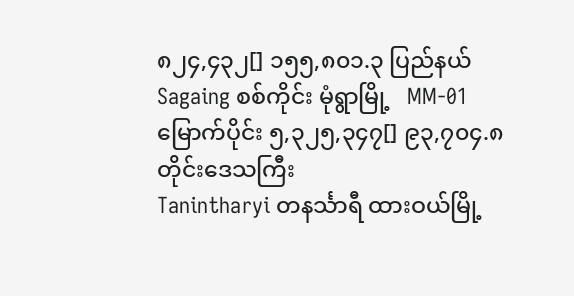၈၂၄,၄၃၂[] ၁၅၅,၈၀၁.၃ ပြည်နယ်
Sagaing စစ်ကိုင်း မုံရွာမြို့   MM-01 မြောက်ပိုင်း ၅,၃၂၅,၃၄၇[] ၉၃,၇၀၄.၈ တိုင်းဒေသကြီး
Tanintharyi တနင်္သာရီ ထားဝယ်မြို့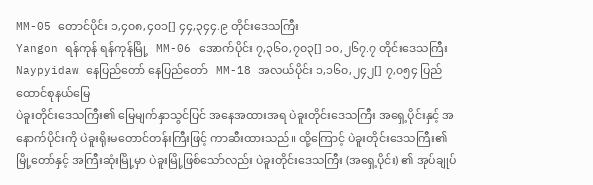MM-05 တောင်ပိုင်း ၁,၄၀၈,၄၀၁[] ၄၄,၃၄၄.၉ တိုင်းဒေသကြီး
Yangon ရန်ကုန် ရန်ကုန်မြို့   MM-06 အောက်ပိုင်း ၇,၃၆၀,၇၀၃[] ၁၀,၂၆၇.၇ တိုင်းဒေသကြီး
Naypyidaw နေပြည်တော် နေပြည်တော်   MM-18 အလယ်ပိုင်း ၁,၁၆၀,၂၄၂[] ၇,၀၅၄ ပြည်ထောင်စုနယ်မြေ
ပဲခူးတိုင်းဒေသကြီး၏ မြေမျက်နှာသွင်ပြင် အနေအထားအရ ပဲခူးတိုင်းဒေသကြီး အရှေ့ပိုင်းနှင့် အနောက်ပိုင်းကို ပဲခူးရိုးမတောင်တန်းကြီးဖြင့် ကာဆီးထားသည်။ ထို့ကြောင့် ပဲခူးတိုင်းဒေသကြီး၏ မြို့တော်နှင့် အကြီးဆုံးမြို့မှာ ပဲခူးမြို့ဖြစ်သော်လည်း ပဲခူးတိုင်းဒေသကြီး (အရှေ့ပိုင်း) ၏ အုပ်ချုပ်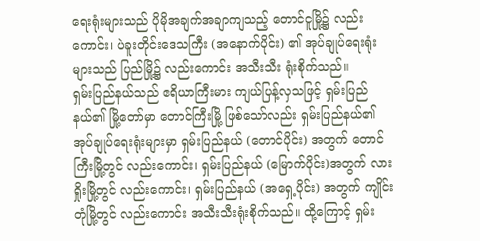ရေးရုံးများသည် ပိုမိုအချက်အချာကျသည့် တောင်ငူမြို့၌ လည်းကောင်း၊ ပဲခူးတိုင်းဒေသကြီး (အနောက်ပိုင်း) ၏ အုပ်ချုပ်ရေးရုံးများသည် ပြည်မြို့၌ လည်းကောင်း အသီးသီး ရုံးစိုက်သည်။
ရှမ်းပြည်နယ်သည် ဧရိယာကြီးမား ကျယ်ပြန့်လှသဖြင့် ရှမ်းပြည်နယ်၏ မြို့တော်မှာ တောင်ကြီးမြို့ ဖြစ်သော်လည်း ရှမ်းပြည်နယ်၏ အုပ်ချုပ်ရေးရုံးများမှာ ရှမ်းပြည်နယ် (တောင်ပိုင်း) အတွက် တောင်ကြီးမြို့တွင် လည်းကောင်း၊ ရှမ်းပြည်နယ် (မြောက်ပိုင်း)အတွက် လားရှိုးမြို့တွင် လည်းကောင်း၊ ရှမ်းပြည်နယ် (အရှေ့ပိုင်း) အတွက် ကျိုင်းတုံမြို့တွင် လည်းကောင်း အသီးသီးရုံးစိုက်သည်။ ထို့ကြောင့် ရှမ်း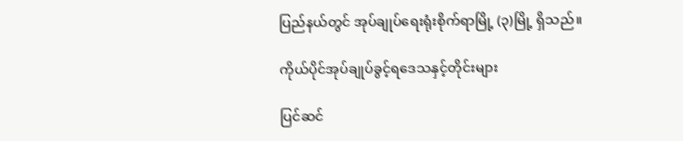ပြည်နယ်တွင် အုပ်ချုပ်ရေးရုံးစိုက်ရာမြို့ (၃)မြို့ ရှိသည်။

ကိုယ်ပိုင်အုပ်ချုပ်ခွင့်ရဒေသနှင့်တိုင်းများ

ပြင်ဆင်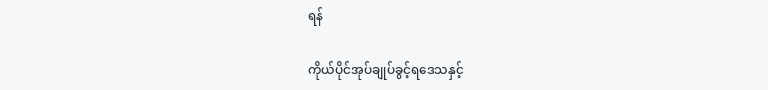ရန်

ကိုယ်ပိုင်အုပ်ချုပ်ခွင့်ရဒေသနှင့်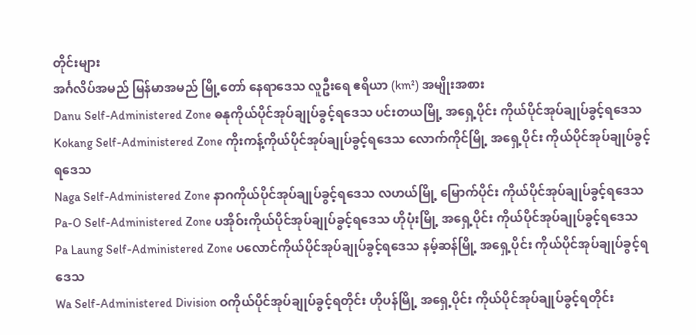တိုင်းများ
အင်္ဂလိပ်အမည် မြန်မာအမည် မြို့တော် နေရာဒေသ လူဦးရေ ဧရိယာ (km²) အမျိုးအစား
Danu Self-Administered Zone ဓနုကိုယ်ပိုင်အုပ်ချုပ်ခွင့်ရဒေသ ပင်းတယမြို့ အရှေ့ပိုင်း ကိုယ်ပိုင်အုပ်ချုပ်ခွင့်ရဒေသ
Kokang Self-Administered Zone ကိုးကန့်ကိုယ်ပိုင်အုပ်ချုပ်ခွင့်ရဒေသ လောက်ကိုင်မြို့ အရှေ့ပိုင်း ကိုယ်ပိုင်အုပ်ချုပ်ခွင့်ရဒေသ
Naga Self-Administered Zone နာဂကိုယ်ပိုင်အုပ်ချုပ်ခွင့်ရဒေသ လဟယ်မြို့ မြောက်ပိုင်း ကိုယ်ပိုင်အုပ်ချုပ်ခွင့်ရဒေသ
Pa-O Self-Administered Zone ပအိုဝ်းကိုယ်ပိုင်အုပ်ချုပ်ခွင့်ရဒေသ ဟိုပုံးမြို့ အရှေ့ပိုင်း ကိုယ်ပိုင်အုပ်ချုပ်ခွင့်ရဒေသ
Pa Laung Self-Administered Zone ပလောင်ကိုယ်ပိုင်အုပ်ချုပ်ခွင့်ရဒေသ နမ့်ဆန်မြို့ အရှေ့ပိုင်း ကိုယ်ပိုင်အုပ်ချုပ်ခွင့်ရဒေသ
Wa Self-Administered Division ဝကိုယ်ပိုင်အုပ်ချုပ်ခွင့်ရတိုင်း ဟိုပန်မြို့ အရှေ့ပိုင်း ကိုယ်ပိုင်အုပ်ချုပ်ခွင့်ရတိုင်း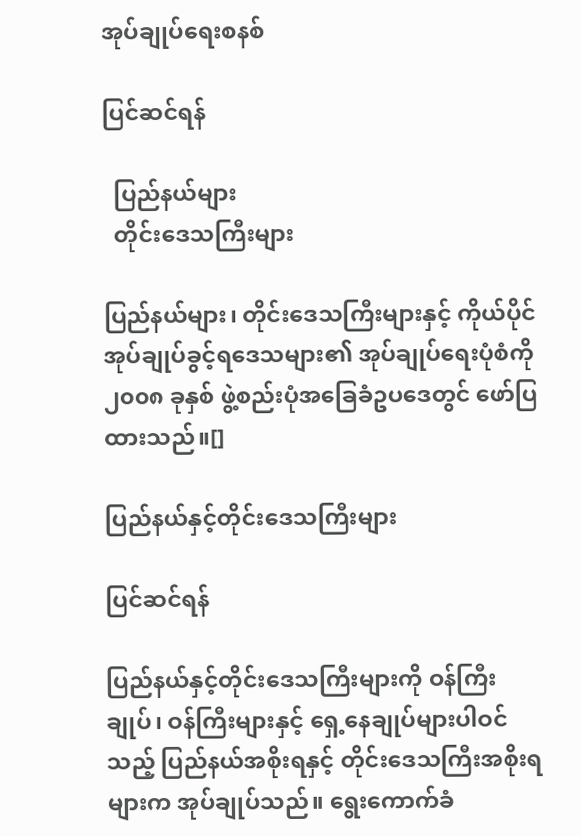အုပ်ချုပ်ရေးစနစ်

ပြင်ဆင်ရန်

  ပြည်နယ်များ
  တိုင်းဒေသကြီးများ

ပြည်နယ်များ၊ တိုင်းဒေသကြီးများနှင့် ကိုယ်ပိုင်အုပ်ချုပ်ခွင့်ရဒေသများ၏ အုပ်ချုပ်ရေးပုံစံကို ၂၀၀၈ ခုနှစ် ဖွဲ့စည်းပုံအခြေခံဥပဒေတွင် ဖော်ပြထားသည်။[]

ပြည်နယ်နှင့်တိုင်းဒေသကြီးများ

ပြင်ဆင်ရန်

ပြည်နယ်နှင့်တိုင်းဒေသကြီးများကို ဝန်ကြီးချုပ်၊ ဝန်ကြီးများနှင့် ရှေ့နေချုပ်များပါဝင်သည့် ပြည်နယ်အစိုးရနှင့် တိုင်းဒေသကြီးအစိုးရများက အုပ်ချုပ်သည်။ ရွေးကောက်ခံ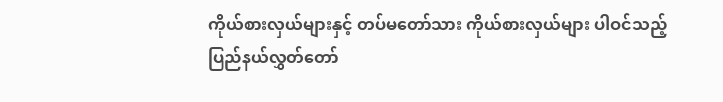ကိုယ်စားလှယ်များနှင့် တပ်မတော်သား ကိုယ်စားလှယ်များ ပါဝင်သည့် ပြည်နယ်လွှတ်တော်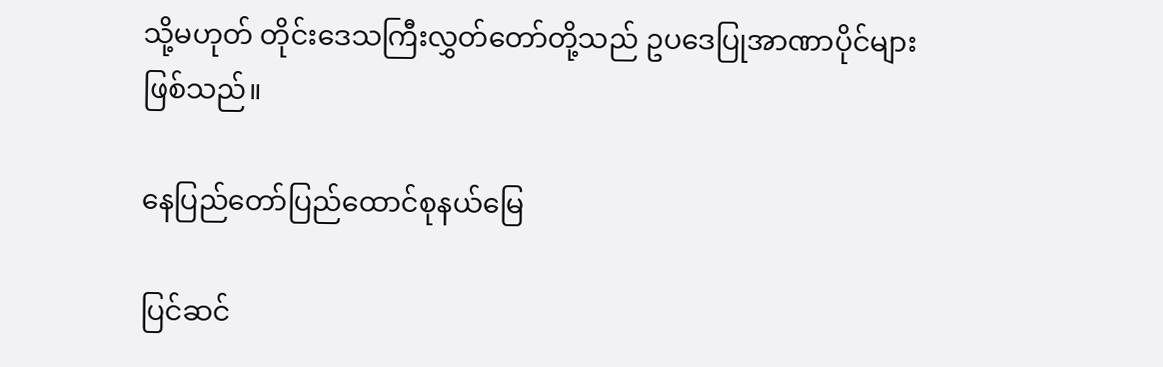သို့မဟုတ် တိုင်းဒေသကြီးလွှတ်တော်တို့သည် ဥပဒေပြုအာဏာပိုင်များဖြစ်သည်။

နေပြည်တော်ပြည်ထောင်စုနယ်မြေ

ပြင်ဆင်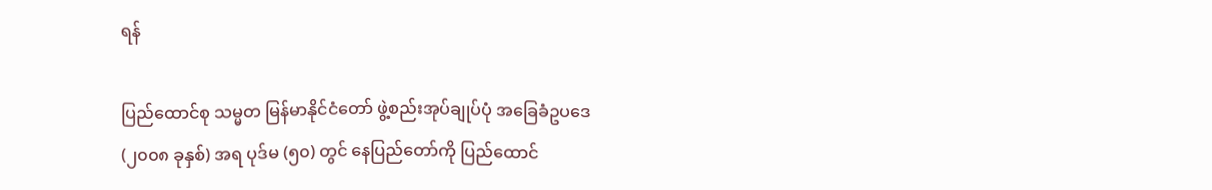ရန်

ပြည်ထောင်စု သမ္မတ မြန်မာနိုင်ငံတော် ဖွဲ့စည်းအုပ်ချုပ်ပုံ အခြေခံဥပဒေ (၂၀၀၈ ခုနှစ်) အရ ပုဒ်မ (၅၀) တွင် နေပြည်တော်ကို ပြည်ထောင်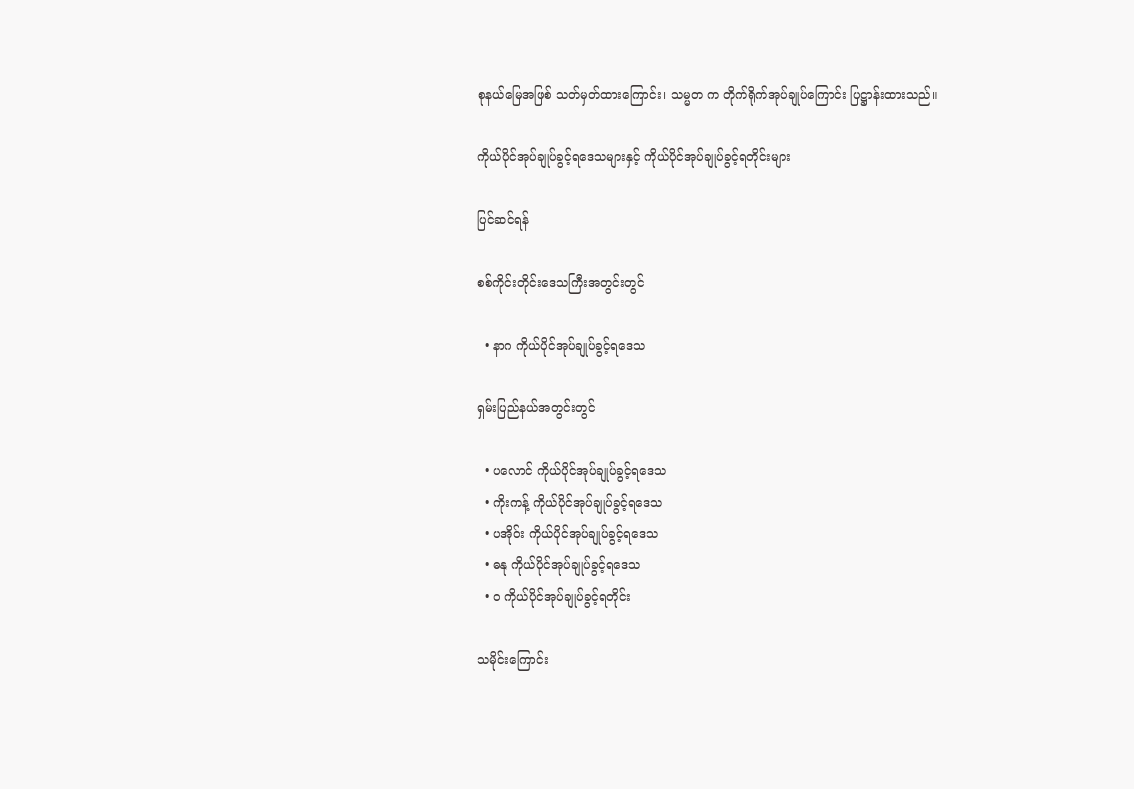စုနယ်မြေအဖြစ် သတ်မှတ်ထားကြောင်း၊ သမ္မတ က တိုက်ရိုက်အုပ်ချုပ်ကြောင်း ပြဋ္ဌာန်းထားသည်။

ကိုယ်ပိုင်အုပ်ချုပ်ခွင့်ရဒေသများနှင့် ကိုယ်ပိုင်အုပ်ချုပ်ခွင့်ရတိုင်းများ

ပြင်ဆင်ရန်

စစ်ကိုင်းတိုင်းဒေသကြီးအတွင်းတွင်

  • နာဂ ကိုယ်ပိုင်အုပ်ချုပ်ခွင့်ရဒေသ

ရှမ်းပြည်နယ်အတွင်းတွင်

  • ပလောင် ကိုယ်ပိုင်အုပ်ချုပ်ခွင့်ရဒေသ
  • ကိုးကန့် ကိုယ်ပိုင်အုပ်ချုပ်ခွင့်ရဒေသ
  • ပအိုဝ်း ကိုယ်ပိုင်အုပ်ချုပ်ခွင့်ရဒေသ
  • ဓနု ကိုယ်ပိုင်အုပ်ချုပ်ခွင့်ရဒေသ
  • ဝ ကိုယ်ပိုင်အုပ်ချုပ်ခွင့်ရတိုင်း

သမိုင်းကြောင်း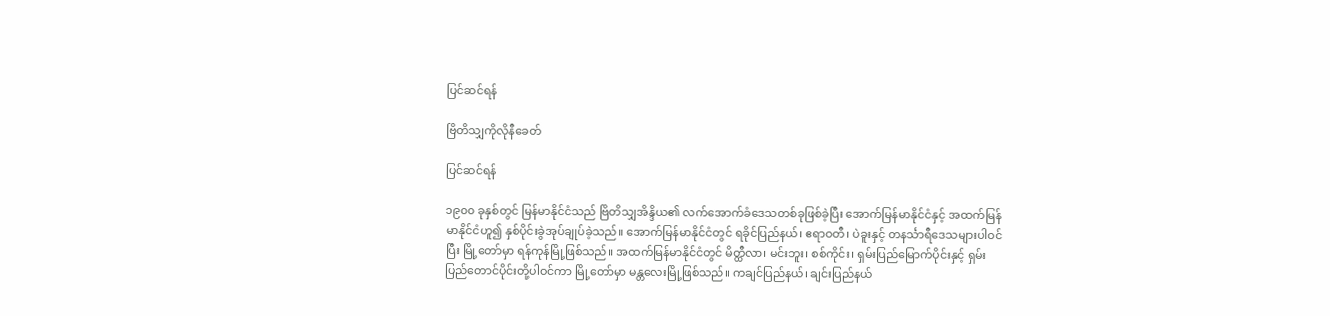ပြင်ဆင်ရန်

ဗြိတိသျှကိုလိုနီခေတ်

ပြင်ဆင်ရန်

၁၉၀၀ ခုနှစ်တွင် မြန်မာနိုင်ငံသည် ဗြိတိသျှအိန္ဒိယ၏ လက်အောက်ခံဒေသတစ်ခုဖြစ်ခဲ့ပြီး အောက်မြန်မာနိုင်ငံနှင့် အထက်မြန်မာနိုင်ငံဟူ၍ နှစ်ပိုင်းခွဲအုပ်ချုပ်ခဲ့သည်။ အောက်မြန်မာနိုင်ငံတွင် ရခိုင်ပြည်နယ်၊ ဧရာဝတီ၊ ပဲခူးနှင့် တနင်္သာရီဒေသများပါဝင်ပြီး မြို့တော်မှာ ရန်ကုန်မြို့ဖြစ်သည်။ အထက်မြန်မာနိုင်ငံတွင် မိတ္ထီလာ၊ မင်းဘူး၊ စစ်ကိုင်း၊ ရှမ်းပြည်မြောက်ပိုင်းနှင့် ရှမ်းပြည်တောင်ပိုင်းတို့ပါဝင်ကာ မြို့တော်မှာ မန္တလေးမြို့ဖြစ်သည်။ ကချင်ပြည်နယ်၊ ချင်းပြည်နယ်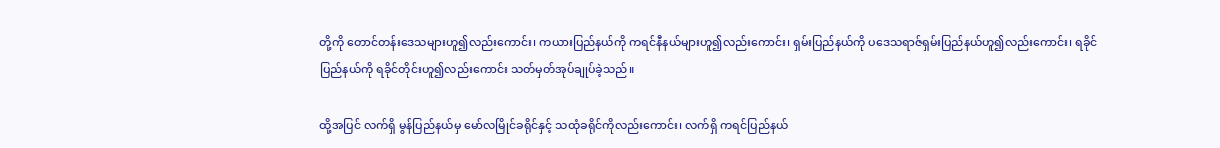တို့ကို တောင်တန်းဒေသများဟူ၍လည်းကောင်း၊ ကယားပြည်နယ်ကို ကရင်နီနယ်များဟူ၍လည်းကောင်း၊ ရှမ်းပြည်နယ်ကို ပဒေသရာဇ်ရှမ်းပြည်နယ်ဟူ၍လည်းကောင်း၊ ရခိုင်ပြည်နယ်ကို ရခိုင်တိုင်းဟူ၍လည်းကောင်း သတ်မှတ်အုပ်ချုပ်ခဲ့သည်။

ထို့အပြင် လက်ရှိ မွန်ပြည်နယ်မှ မော်လမြိုင်ခရိုင်နှင့် သထုံခရိုင်ကိုလည်းကောင်း၊ လက်ရှိ ကရင်ပြည်နယ်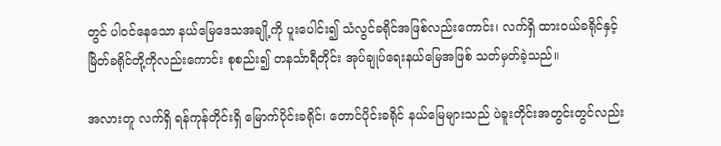တွင် ပါဝင်နေသော နယ်မြေဒေသအချို့ကို ပူးပေါင်း၍ သံလွင်ခရိုင်အဖြစ်လည်းကောင်း၊ လက်ရှိ ထားဝယ်ခရိုင်နှင့် မြိတ်ခရိုင်တို့ကိုလည်းကောင်း စုစည်း၍ တနင်္သာရီတိုင်း အုပ်ချုပ်ရေးနယ်မြေအဖြစ် သတ်မှတ်ခဲ့သည်။

အလားတူ လက်ရှိ ရန်ကုန်တိုင်းရှိ မြောက်ပိုင်းခရိုင်၊ တောင်ပိုင်းခရိုင် နယ်မြေများသည် ပဲခူးတိုင်းအတွင်းတွင်လည်း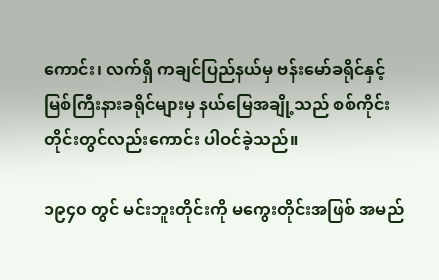ကောင်း၊ လက်ရှိ ကချင်ပြည်နယ်မှ ဗန်းမော်ခရိုင်နှင့် မြစ်ကြီးနားခရိုင်များမှ နယ်မြေအချို့သည် စစ်ကိုင်းတိုင်းတွင်လည်းကောင်း ပါဝင်ခဲ့သည်။

၁၉၄၀ တွင် မင်းဘူးတိုင်းကို မကွေးတိုင်းအဖြစ် အမည်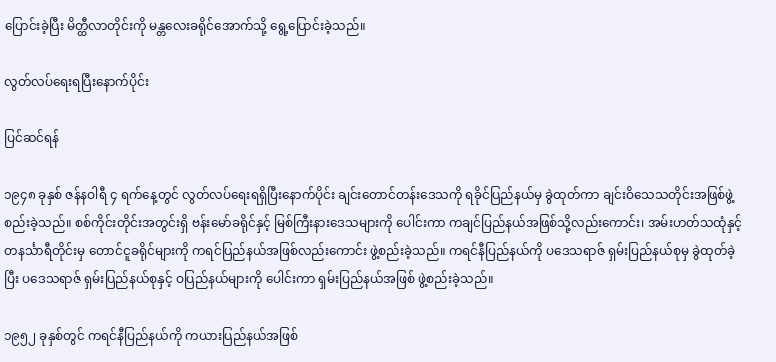ပြောင်းခဲ့ပြီး မိတ္ထီလာတိုင်းကို မန္တလေးခရိုင်အောက်သို့ ရွေ့ပြောင်းခဲ့သည်။

လွတ်လပ်ရေးရပြီးနောက်ပိုင်း

ပြင်ဆင်ရန်

၁၉၄၈ ခုနှစ် ဇန်နဝါရီ ၄ ရက်နေ့တွင် လွတ်လပ်ရေးရရှိပြီးနောက်ပိုင်း ချင်းတောင်တန်းဒေသကို ရခိုင်ပြည်နယ်မှ ခွဲထုတ်ကာ ချင်းဝိသေသတိုင်းအဖြစ်ဖွဲ့စည်းခဲ့သည်။ စစ်ကိုင်းတိုင်းအတွင်းရှိ ဗန်းမော်ခရိုင်နှင့် မြစ်ကြီးနားဒေသများကို ပေါင်းကာ ကချင်ပြည်နယ်အဖြစ်သို့လည်းကောင်း၊ အမ်းဟတ်သထုံနှင့် တနင်္သာရီတိုင်းမှ တောင်ငူခရိုင်များကို ကရင်ပြည်နယ်အဖြစ်လည်းကောင်း ဖွဲ့စည်းခဲ့သည်။ ကရင်နီပြည်နယ်ကို ပဒေသရာဇ် ရှမ်းပြည်နယ်စုမှ ခွဲထုတ်ခဲ့ပြီး ပဒေသရာဇ် ရှမ်းပြည်နယ်စုနှင့် ဝပြည်နယ်များကို ပေါင်းကာ ရှမ်းပြည်နယ်အဖြစ် ဖွဲ့စည်းခဲ့သည်။

၁၉၅၂ ခုနှစ်တွင် ကရင်နီပြည်နယ်ကို ကယားပြည်နယ်အဖြစ်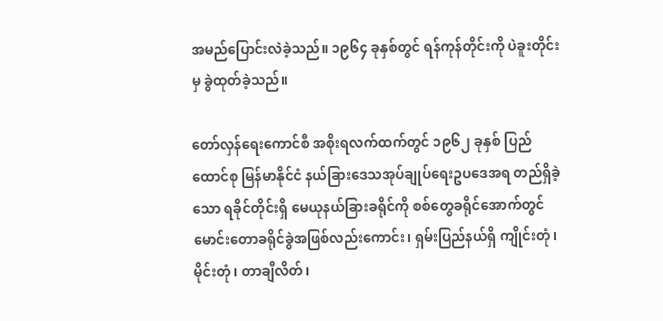အမည်ပြောင်းလဲခဲ့သည်။ ၁၉၆၄ ခုနှစ်တွင် ရန်ကုန်တိုင်းကို ပဲခူးတိုင်းမှ ခွဲထုတ်ခဲ့သည်။

တော်လှန်ရေးကောင်စီ အစိုးရလက်ထက်တွင် ၁၉၆၂ ခုနှစ် ပြည်ထောင်စု မြန်မာနိုင်ငံ နယ်ခြားဒေသအုပ်ချုပ်ရေးဥပဒေအရ တည်ရှိခဲ့သော ရခိုင်တိုင်းရှိ မေယုနယ်ခြားခရိုင်ကို စစ်တွေခရိုင်အောက်တွင် မောင်းတောခရိုင်ခွဲအဖြစ်လည်းကောင်း၊ ရှမ်းပြည်နယ်ရှိ ကျိုင်းတုံ၊ မိုင်းတုံ၊ တာချီလိတ်၊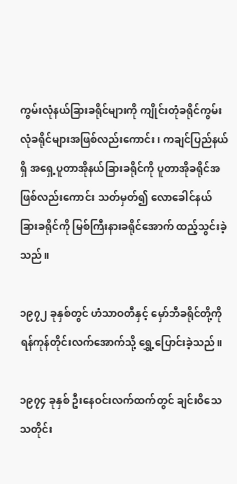ကွမ်းလုံနယ်ခြားခရိုင်များကို ကျိုင်းတုံခရိုင်ကွမ်းလုံခရိုင်များအဖြစ်လည်းကောင်း၊ ကချင်ပြည်နယ်ရှိ အရှေ့ပူတာအိုနယ်ခြားခရိုင်ကို ပူတာအိုခရိုင်အဖြစ်လည်းကောင်း သတ်မှတ်၍ လောခေါင်နယ်ခြားခရိုင်ကို မြစ်ကြီးနားခရိုင်အောက် ထည့်သွင်းခဲ့သည်။

၁၉၇၂ ခုနှစ်တွင် ဟံသာဝတီနှင့် မှော်ဘီခရိုင်တို့ကို ရန်ကုန်တိုင်းလက်အောက်သို့ ရွှေ့ပြောင်းခဲ့သည်။

၁၉၇၄ ခုနှစ် ဦးနေဝင်းလက်ထက်တွင် ချင်းဝိသေသတိုင်း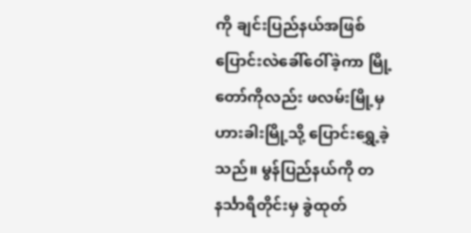ကို ချင်းပြည်နယ်အဖြစ် ပြောင်းလဲခေါ်ဝေါ်ခဲ့ကာ မြို့တော်ကိုလည်း ဖလမ်းမြို့မှ ဟားခါးမြို့သို့ ပြောင်းရွှေ့ခဲ့သည်။ မွန်ပြည်နယ်ကို တနင်္သာရီတိုင်းမှ ခွဲထုတ်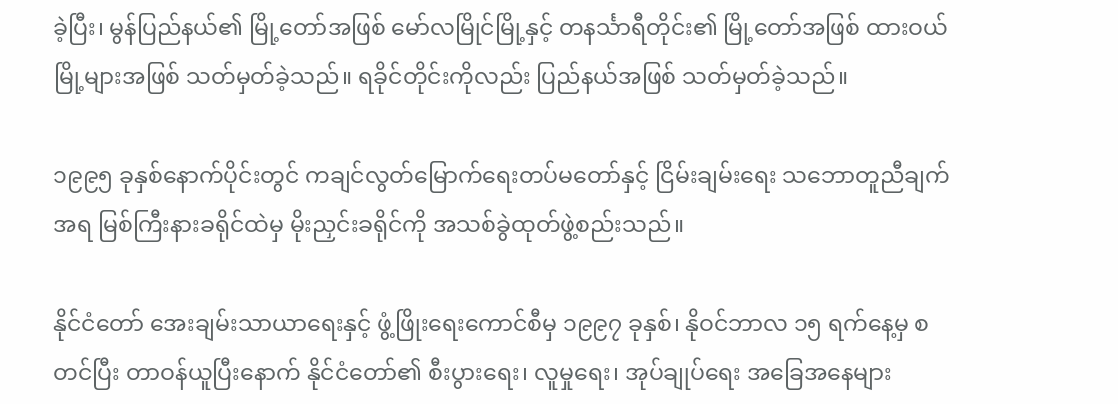ခဲ့ပြီး၊ မွန်ပြည်နယ်၏ မြို့တော်အဖြစ် မော်လမြိုင်မြို့နှင့် တနင်္သာရီတိုင်း၏ မြို့တော်အဖြစ် ထားဝယ်မြို့များအဖြစ် သတ်မှတ်ခဲ့သည်။ ရခိုင်တိုင်းကိုလည်း ပြည်နယ်အဖြစ် သတ်မှတ်ခဲ့သည်။

၁၉၉၅ ခုနှစ်နောက်ပိုင်းတွင် ကချင်လွတ်မြောက်ရေးတပ်မတော်နှင့် ငြိမ်းချမ်းရေး သဘောတူညီချက်အရ မြစ်ကြီးနားခရိုင်ထဲမှ မိုးညှင်းခရိုင်ကို အသစ်ခွဲထုတ်ဖွဲ့စည်းသည်။

နိုင်ငံတော် အေးချမ်းသာယာရေးနှင့် ဖွံ့ဖြိုးရေးကောင်စီမှ ၁၉၉၇ ခုနှစ်၊ နိုဝင်ဘာလ ၁၅ ရက်နေ့မှ စတင်ပြီး တာဝန်ယူပြီးနောက် နိုင်ငံတော်၏ စီးပွားရေး၊ လူမှုရေး၊ အုပ်ချုပ်ရေး အခြေအနေများ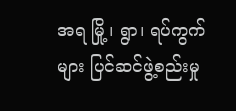အရ မြို့၊ ရွာ၊ ရပ်ကွက်များ ပြင်ဆင်ဖွဲ့စည်းမှု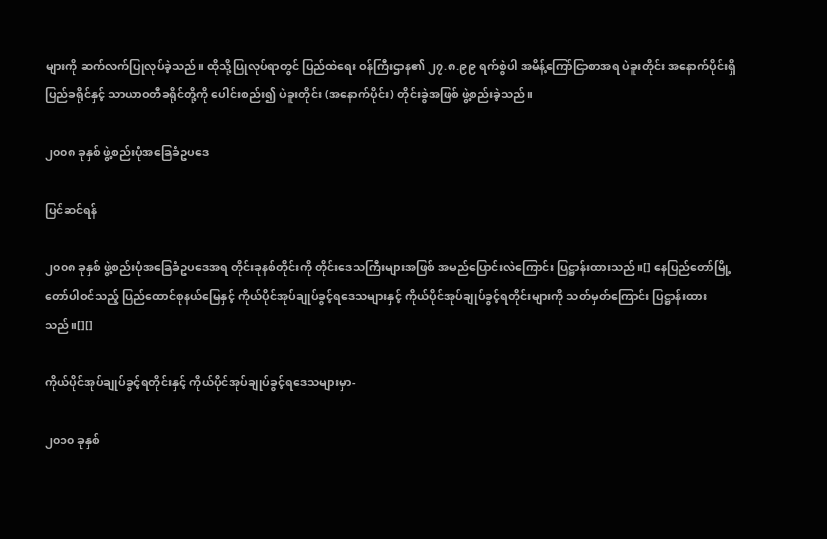များကို ဆက်လက်ပြုလုပ်ခဲ့သည်။ ထိုသို့ပြုလုပ်ရာတွင် ပြည်ထဲရေး ဝန်ကြီးဌာန၏ ၂၇.၈.၉၉ ရက်စွဲပါ အမိန့်ကြော်ငြာစာအရ ပဲခူးတိုင်း အနောက်ပိုင်းရှိ ပြည်ခရိုင်နှင့် သာယာဝတီခရိုင်တို့ကို ပေါင်းစည်း၍ ပဲခူးတိုင်း (အနောက်ပိုင်း) တိုင်းခွဲအဖြစ် ဖွဲ့စည်းခဲ့သည်။

၂၀၀၈ ခုနှစ် ဖွဲ့စည်းပုံအခြေခံဥပဒေ

ပြင်ဆင်ရန်

၂၀၀၈ ခုနှစ် ဖွဲ့စည်းပုံအခြေခံဥပဒေအရ တိုင်းခုနစ်တိုင်းကို တိုင်းဒေသကြီးများအဖြစ် အမည်ပြောင်းလဲကြောင်း ပြဋ္ဌာန်းထားသည်။[] နေပြည်တော်မြို့တော်ပါဝင်သည့် ပြည်ထောင်စုနယ်မြေနှင့် ကိုယ်ပိုင်အုပ်ချုပ်ခွင့်ရဒေသများနှင့် ကိုယ်ပိုင်အုပ်ချုပ်ခွင့်ရတိုင်းများကို သတ်မှတ်ကြောင်း ပြဋ္ဌာန်းထားသည်။[][]

ကိုယ်ပိုင်အုပ်ချုပ်ခွင့်ရတိုင်းနှင့် ကိုယ်ပိုင်အုပ်ချုပ်ခွင့်ရဒေသများမှာ-

၂၀၁၀ ခုနှစ်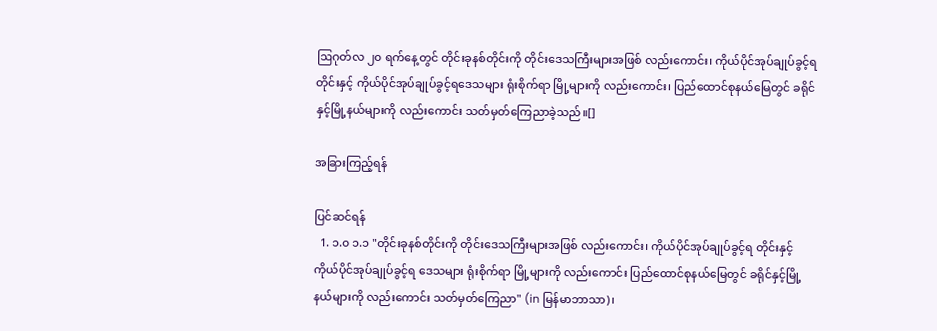ဩဂုတ်လ ၂၀ ရက်နေ့တွင် တိုင်းခုနစ်တိုင်းကို တိုင်းဒေသကြီးများအဖြစ် လည်းကောင်း၊ ကိုယ်ပိုင်အုပ်ချုပ်ခွင့်ရတိုင်းနှင့် ကိုယ်ပိုင်အုပ်ချုပ်ခွင့်ရဒေသများ ရုံးစိုက်ရာ မြို့များကို လည်းကောင်း၊ ပြည်ထောင်စုနယ်မြေတွင် ခရိုင်နှင့်မြို့နယ်များကို လည်းကောင်း သတ်မှတ်ကြေညာခဲ့သည်။[]

အခြားကြည့်ရန်

ပြင်ဆင်ရန်
  1. ၁.၀ ၁.၁ "တိုင်းခုနစ်တိုင်းကို တိုင်းဒေသကြီးများအဖြစ် လည်းကောင်း၊ ကိုယ်ပိုင်အုပ်ချုပ်ခွင့်ရ တိုင်းနှင့် ကိုယ်ပိုင်အုပ်ချုပ်ခွင့်ရ ဒေသများ ရုံးစိုက်ရာ မြို့များကို လည်းကောင်း ပြည်ထောင်စုနယ်မြေတွင် ခရိုင်နှင့်မြို့နယ်များကို လည်းကောင်း သတ်မှတ်ကြေညာ" (in မြန်မာဘာသာ)၊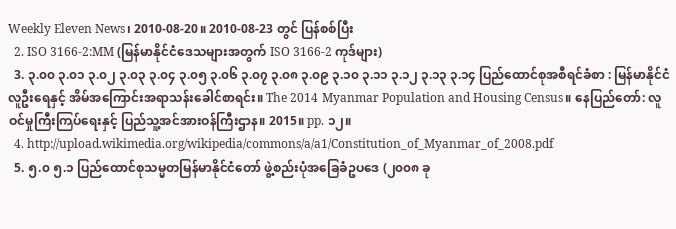Weekly Eleven News၊ 2010-08-20။ 2010-08-23 တွင် ပြန်စစ်ပြီး
  2. ISO 3166-2:MM (မြန်မာနိုင်ငံဒေသများအတွက် ISO 3166-2 ကုဒ်များ)
  3. ၃.၀၀ ၃.၀၁ ၃.၀၂ ၃.၀၃ ၃.၀၄ ၃.၀၅ ၃.၀၆ ၃.၀၇ ၃.၀၈ ၃.၀၉ ၃.၁၀ ၃.၁၁ ၃.၁၂ ၃.၁၃ ၃.၁၄ ပြည်ထောင်စုအစီရင်ခံစာ : မြန်မာနိုင်ငံလူဦးရေနှင့် အိမ်အကြောင်းအရာသန်းခေါင်စာရင်း။ The 2014 Myanmar Population and Housing Census။ နေပြည်တော်: လူဝင်မှုကြီးကြပ်ရေးနှင့် ပြည်သူ့အင်အားဝန်ကြီးဌာန။ 2015။ pp. ၁၂။
  4. http://upload.wikimedia.org/wikipedia/commons/a/a1/Constitution_of_Myanmar_of_2008.pdf
  5. ၅.၀ ၅.၁ ပြည်ထောင်စုသမ္မတမြန်မာနိုင်ငံတော် ဖွဲ့စည်းပုံအခြေခံဥပဒေ (၂၀၀၈ ခု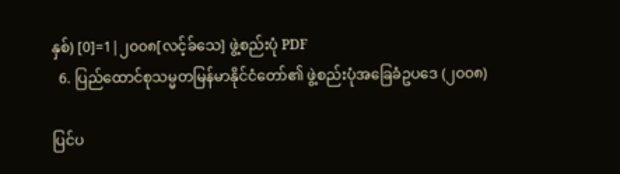နှစ်) [0]=1|၂၀၀၈[လင့်ခ်သေ] ဖွဲ့စည်းပုံ PDF
  6. ပြည်ထောင်စုသမ္မတမြန်မာနိုင်ငံတော်၏ ဖွဲ့စည်းပုံအခြေခံဥပဒေ (၂၀၀၈)

ပြင်ပ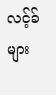လင့်ခ်များ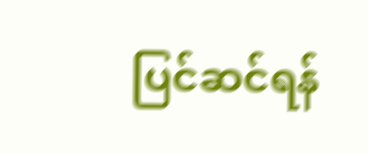ပြင်ဆင်ရန်